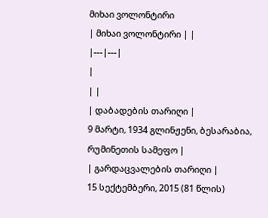მიხაი ვოლონტირი
| მიხაი ვოლონტირი | |
|---|---|
|
| |
| დაბადების თარიღი |
9 მარტი, 1934 გლინჟენი, ბესარაბია, რუმინეთის სამეფო |
| გარდაცვალების თარიღი |
15 სექტემბერი, 2015 (81 წლის)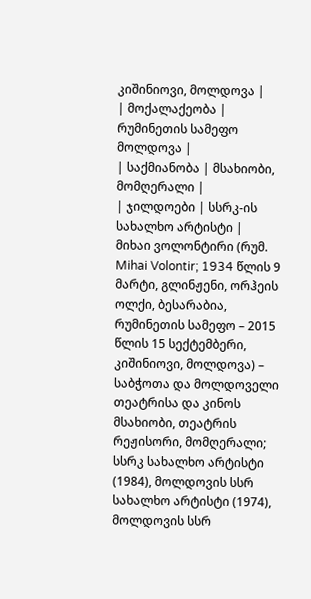კიშინიოვი, მოლდოვა |
| მოქალაქეობა |
რუმინეთის სამეფო მოლდოვა |
| საქმიანობა | მსახიობი, მომღერალი |
| ჯილდოები | სსრკ-ის სახალხო არტისტი |
მიხაი ვოლონტირი (რუმ. Mihai Volontir; 1934 წლის 9 მარტი, გლინჟენი, ორჰეის ოლქი, ბესარაბია, რუმინეთის სამეფო – 2015 წლის 15 სექტემბერი, კიშინიოვი, მოლდოვა) – საბჭოთა და მოლდოველი თეატრისა და კინოს მსახიობი, თეატრის რეჟისორი, მომღერალი; სსრკ სახალხო არტისტი (1984), მოლდოვის სსრ სახალხო არტისტი (1974), მოლდოვის სსრ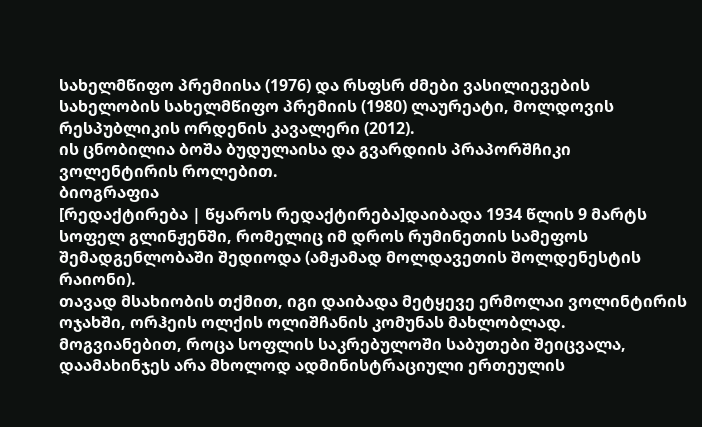სახელმწიფო პრემიისა (1976) და რსფსრ ძმები ვასილიევების სახელობის სახელმწიფო პრემიის (1980) ლაურეატი, მოლდოვის რესპუბლიკის ორდენის კავალერი (2012).
ის ცნობილია ბოშა ბუდულაისა და გვარდიის პრაპორშჩიკი ვოლენტირის როლებით.
ბიოგრაფია
[რედაქტირება | წყაროს რედაქტირება]დაიბადა 1934 წლის 9 მარტს სოფელ გლინჟენში, რომელიც იმ დროს რუმინეთის სამეფოს შემადგენლობაში შედიოდა (ამჟამად მოლდავეთის შოლდენესტის რაიონი).
თავად მსახიობის თქმით, იგი დაიბადა მეტყევე ერმოლაი ვოლინტირის ოჯახში, ორჰეის ოლქის ოლიშჩანის კომუნას მახლობლად. მოგვიანებით, როცა სოფლის საკრებულოში საბუთები შეიცვალა, დაამახინჯეს არა მხოლოდ ადმინისტრაციული ერთეულის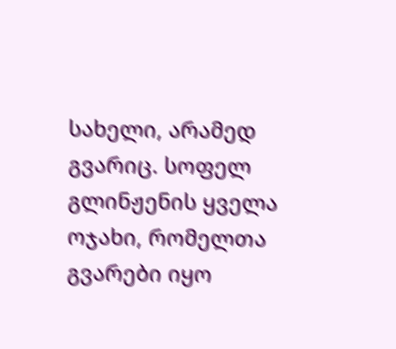სახელი, არამედ გვარიც. სოფელ გლინჟენის ყველა ოჯახი, რომელთა გვარები იყო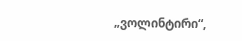„ვოლინტირი“,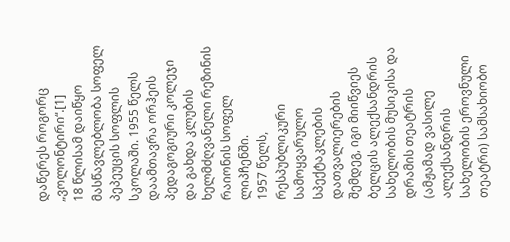დაწერეს როგორც „ვოლონტირი“.[1]
18 წლისამ დაიწყო მასწავლებლობა სოფელ პეპეუცის სოფლის სკოლაში. 1955 წელს დაამთავრა ორჰეის პედაგოგიური კოლეჯი და გახდა კლუბის ხელმძღვანელი რეზინის რაიონის სოფელ ლიპჩენში.
1957 წელს, რესპუბლიკური სამოყვარულო სპექტაკლების დათვალიერების შემდეგ, იგი მიიწვიეს ბელცის ალექსანდრის სახელობის მუსიკისა და დრამის თეატრის (ამჟამად ვასილე ალექსანდრის სახელობის ეროვნული თეატრი) სამსახიობო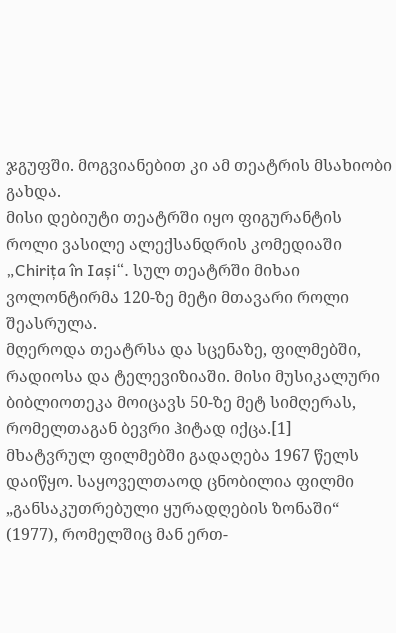ჯგუფში. მოგვიანებით კი ამ თეატრის მსახიობი გახდა.
მისი დებიუტი თეატრში იყო ფიგურანტის როლი ვასილე ალექსანდრის კომედიაში „Chirița în Iași“. სულ თეატრში მიხაი ვოლონტირმა 120-ზე მეტი მთავარი როლი შეასრულა.
მღეროდა თეატრსა და სცენაზე, ფილმებში, რადიოსა და ტელევიზიაში. მისი მუსიკალური ბიბლიოთეკა მოიცავს 50-ზე მეტ სიმღერას, რომელთაგან ბევრი ჰიტად იქცა.[1]
მხატვრულ ფილმებში გადაღება 1967 წელს დაიწყო. საყოველთაოდ ცნობილია ფილმი „განსაკუთრებული ყურადღების ზონაში“ (1977), რომელშიც მან ერთ-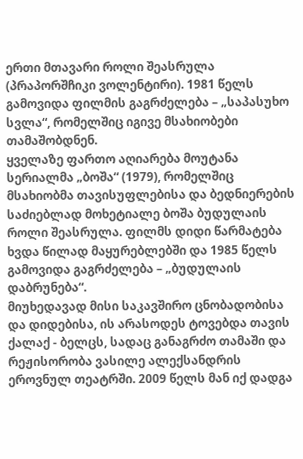ერთი მთავარი როლი შეასრულა (პრაპორშჩიკი ვოლენტირი). 1981 წელს გამოვიდა ფილმის გაგრძელება – „საპასუხო სვლა“, რომელშიც იგივე მსახიობები თამაშობდნენ.
ყველაზე ფართო აღიარება მოუტანა სერიალმა „ბოშა“ (1979), რომელშიც მსახიობმა თავისუფლებისა და ბედნიერების საძიებლად მოხეტიალე ბოშა ბუდულაის როლი შეასრულა. ფილმს დიდი წარმატება ხვდა წილად მაყურებლებში და 1985 წელს გამოვიდა გაგრძელება – „ბუდულაის დაბრუნება“.
მიუხედავად მისი საკავშირო ცნობადობისა და დიდებისა, ის არასოდეს ტოვებდა თავის ქალაქ - ბელცს, სადაც განაგრძო თამაში და რეჟისორობა ვასილე ალექსანდრის ეროვნულ თეატრში. 2009 წელს მან იქ დადგა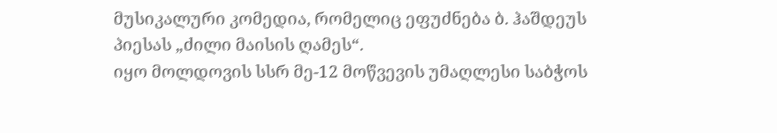მუსიკალური კომედია, რომელიც ეფუძნება ბ. ჰაშდეუს პიესას „ძილი მაისის ღამეს“.
იყო მოლდოვის სსრ მე-12 მოწვევის უმაღლესი საბჭოს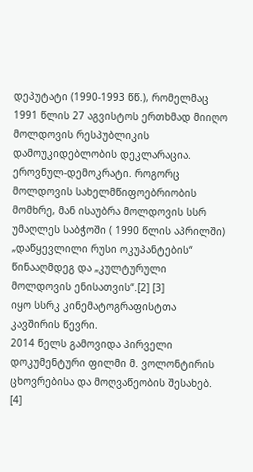დეპუტატი (1990-1993 წწ.), რომელმაც 1991 წლის 27 აგვისტოს ერთხმად მიიღო მოლდოვის რესპუბლიკის დამოუკიდებლობის დეკლარაცია. ეროვნულ-დემოკრატი. როგორც მოლდოვის სახელმწიფოებრიობის მომხრე, მან ისაუბრა მოლდოვის სსრ უმაღლეს საბჭოში ( 1990 წლის აპრილში) „დაწყევლილი რუსი ოკუპანტების“ წინააღმდეგ და „კულტურული მოლდოვის ენისათვის“.[2] [3]
იყო სსრკ კინემატოგრაფისტთა კავშირის წევრი.
2014 წელს გამოვიდა პირველი დოკუმენტური ფილმი მ. ვოლონტირის ცხოვრებისა და მოღვაწეობის შესახებ. [4]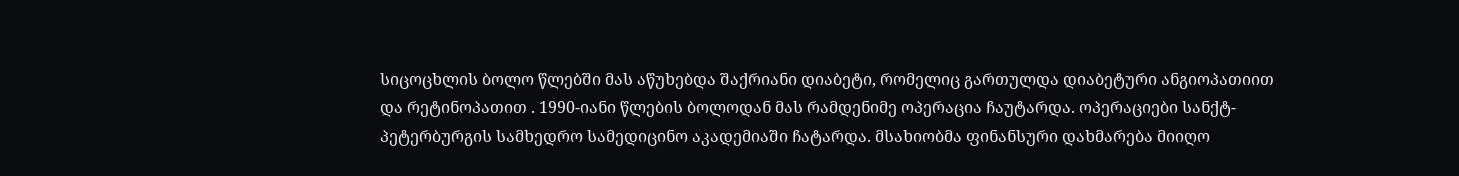სიცოცხლის ბოლო წლებში მას აწუხებდა შაქრიანი დიაბეტი, რომელიც გართულდა დიაბეტური ანგიოპათიით და რეტინოპათით . 1990-იანი წლების ბოლოდან მას რამდენიმე ოპერაცია ჩაუტარდა. ოპერაციები სანქტ-პეტერბურგის სამხედრო სამედიცინო აკადემიაში ჩატარდა. მსახიობმა ფინანსური დახმარება მიიღო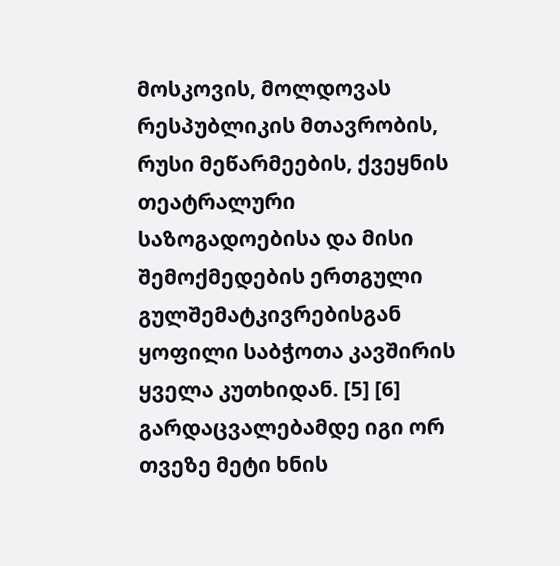მოსკოვის, მოლდოვას რესპუბლიკის მთავრობის, რუსი მეწარმეების, ქვეყნის თეატრალური საზოგადოებისა და მისი შემოქმედების ერთგული გულშემატკივრებისგან ყოფილი საბჭოთა კავშირის ყველა კუთხიდან. [5] [6]
გარდაცვალებამდე იგი ორ თვეზე მეტი ხნის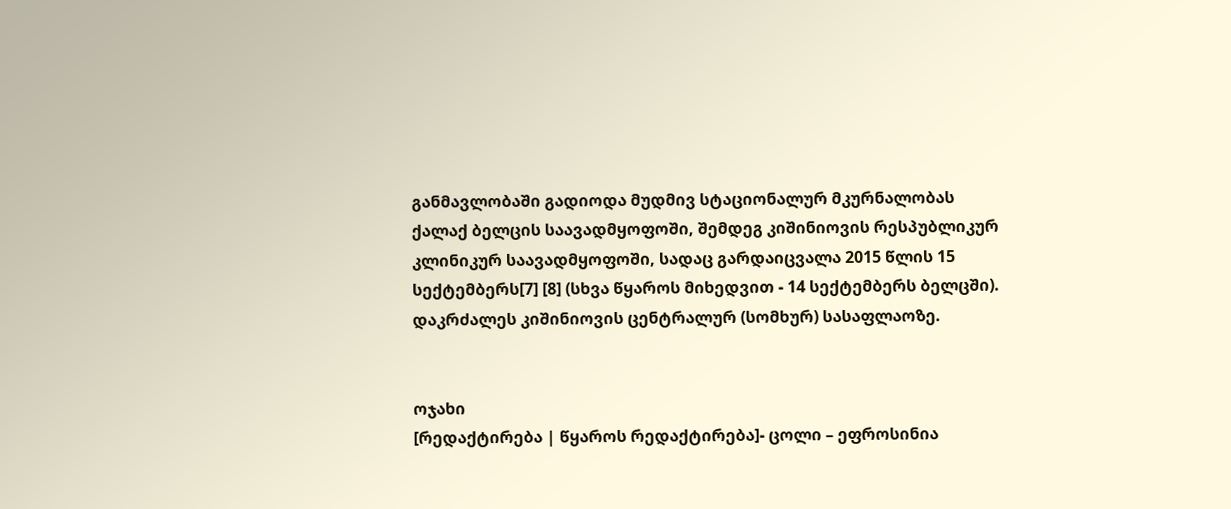განმავლობაში გადიოდა მუდმივ სტაციონალურ მკურნალობას ქალაქ ბელცის საავადმყოფოში, შემდეგ კიშინიოვის რესპუბლიკურ კლინიკურ საავადმყოფოში, სადაც გარდაიცვალა 2015 წლის 15 სექტემბერს[7] [8] (სხვა წყაროს მიხედვით - 14 სექტემბერს ბელცში). დაკრძალეს კიშინიოვის ცენტრალურ (სომხურ) სასაფლაოზე.


ოჯახი
[რედაქტირება | წყაროს რედაქტირება]- ცოლი – ეფროსინია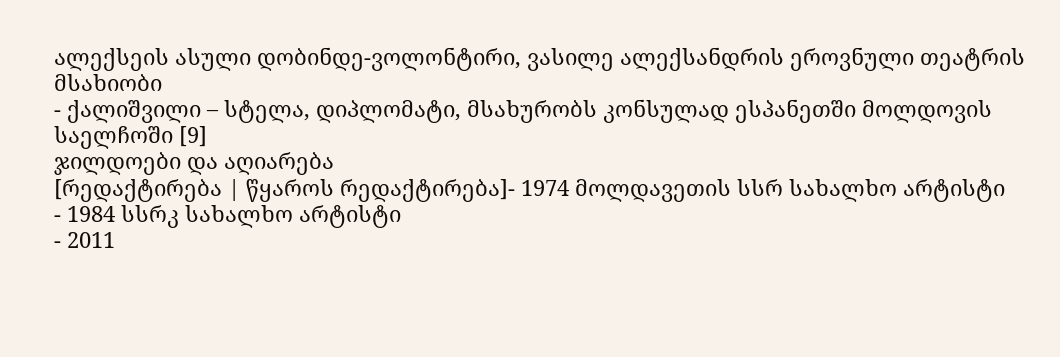ალექსეის ასული დობინდე-ვოლონტირი, ვასილე ალექსანდრის ეროვნული თეატრის მსახიობი
- ქალიშვილი – სტელა, დიპლომატი, მსახურობს კონსულად ესპანეთში მოლდოვის საელჩოში [9]
ჯილდოები და აღიარება
[რედაქტირება | წყაროს რედაქტირება]- 1974 მოლდავეთის სსრ სახალხო არტისტი
- 1984 სსრკ სახალხო არტისტი
- 2011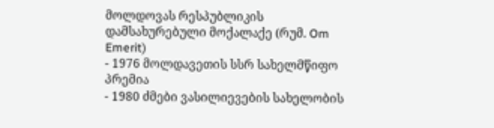მოლდოვას რესპუბლიკის დამსახურებული მოქალაქე (რუმ. Om Emerit)
- 1976 მოლდავეთის სსრ სახელმწიფო პრემია
- 1980 ძმები ვასილიევების სახელობის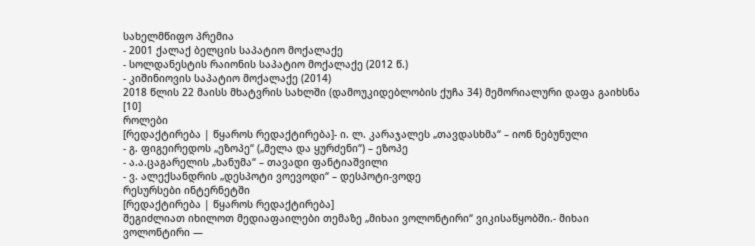სახელმწიფო პრემია
- 2001 ქალაქ ბელცის საპატიო მოქალაქე
- სოლდანესტის რაიონის საპატიო მოქალაქე (2012 წ.)
- კიშინიოვის საპატიო მოქალაქე (2014)
2018 წლის 22 მაისს მხატვრის სახლში (დამოუკიდებლობის ქუჩა 34) მემორიალური დაფა გაიხსნა [10]
როლები
[რედაქტირება | წყაროს რედაქტირება]- ი. ლ. კარაჯალეს „თავდასხმა“ – იონ ნებუნული
- გ. ფიგეირედოს „ეზოპე“ („მელა და ყურძენი“) – ეზოპე
- ა.ა.ცაგარელის „ხანუმა“ – თავადი ფანტიაშვილი
- ვ. ალექსანდრის „დესპოტი ვოევოდი“ – დესპოტი-ვოდე
რესურსები ინტერნეტში
[რედაქტირება | წყაროს რედაქტირება]
შეგიძლიათ იხილოთ მედიაფაილები თემაზე „მიხაი ვოლონტირი“ ვიკისაწყობში.- მიხაი ვოლონტირი —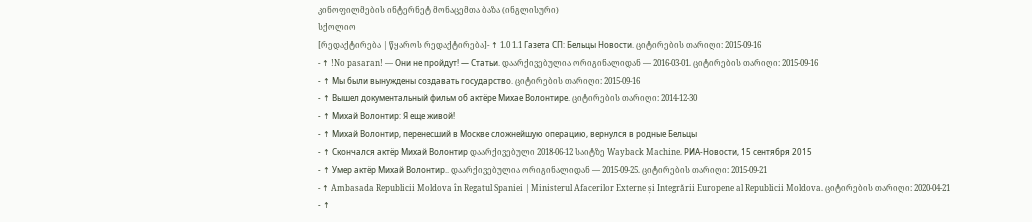კინოფილმების ინტერნეტ მონაცემთა ბაზა (ინგლისური)
სქოლიო
[რედაქტირება | წყაროს რედაქტირება]- ↑ 1.0 1.1 Газета СП: Бельцы Новости. ციტირების თარიღი: 2015-09-16
- ↑ !No pasaran! — Они не пройдут! — Статьи. დაარქივებულია ორიგინალიდან — 2016-03-01. ციტირების თარიღი: 2015-09-16
- ↑ Мы были вынуждены создавать государство. ციტირების თარიღი: 2015-09-16
- ↑ Вышел документальный фильм об актёре Михае Волонтире. ციტირების თარიღი: 2014-12-30
- ↑ Михай Волонтир: Я еще живой!
- ↑ Михай Волонтир, перенесший в Москве сложнейшую операцию, вернулся в родные Бельцы
- ↑ Скончался актёр Михай Волонтир დაარქივებული 2018-06-12 საიტზე Wayback Machine. РИА-Новости, 15 сентября 2015
- ↑ Умер актёр Михай Волонтир.. დაარქივებულია ორიგინალიდან — 2015-09-25. ციტირების თარიღი: 2015-09-21
- ↑ Ambasada Republicii Moldova în Regatul Spaniei | Ministerul Afacerilor Externe și Integrării Europene al Republicii Moldova. ციტირების თარიღი: 2020-04-21
- ↑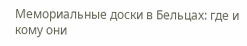Мемориальные доски в Бельцах: где и кому они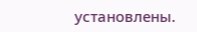установлены.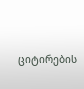ციტირების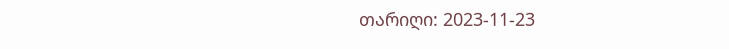თარიღი: 2023-11-23